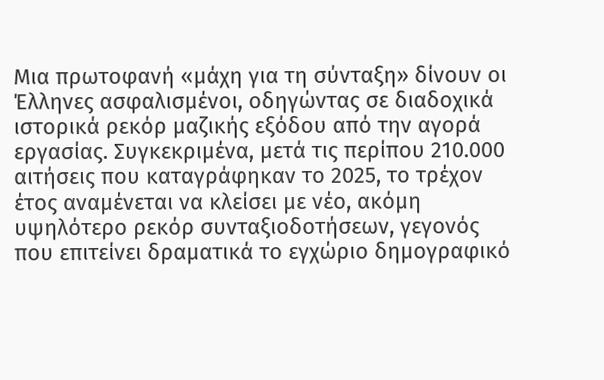Μια πρωτοφανή «μάχη για τη σύνταξη» δίνουν οι Έλληνες ασφαλισμένοι, οδηγώντας σε διαδοχικά ιστορικά ρεκόρ μαζικής εξόδου από την αγορά εργασίας. Συγκεκριμένα, μετά τις περίπου 210.000 αιτήσεις που καταγράφηκαν το 2025, το τρέχον έτος αναμένεται να κλείσει με νέο, ακόμη υψηλότερο ρεκόρ συνταξιοδοτήσεων, γεγονός που επιτείνει δραματικά το εγχώριο δημογραφικό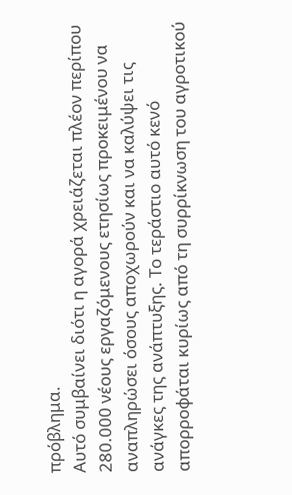πρόβλημα.
Αυτό συμβαίνει διότι η αγορά χρειάζεται πλέον περίπου 280.000 νέους εργαζόμενους ετησίως προκειμένου να αναπληρώσει όσους αποχωρούν και να καλύψει τις ανάγκες της ανάπτυξης. Το τεράστιο αυτό κενό απορροφάται κυρίως από τη συρρίκνωση του αγροτικού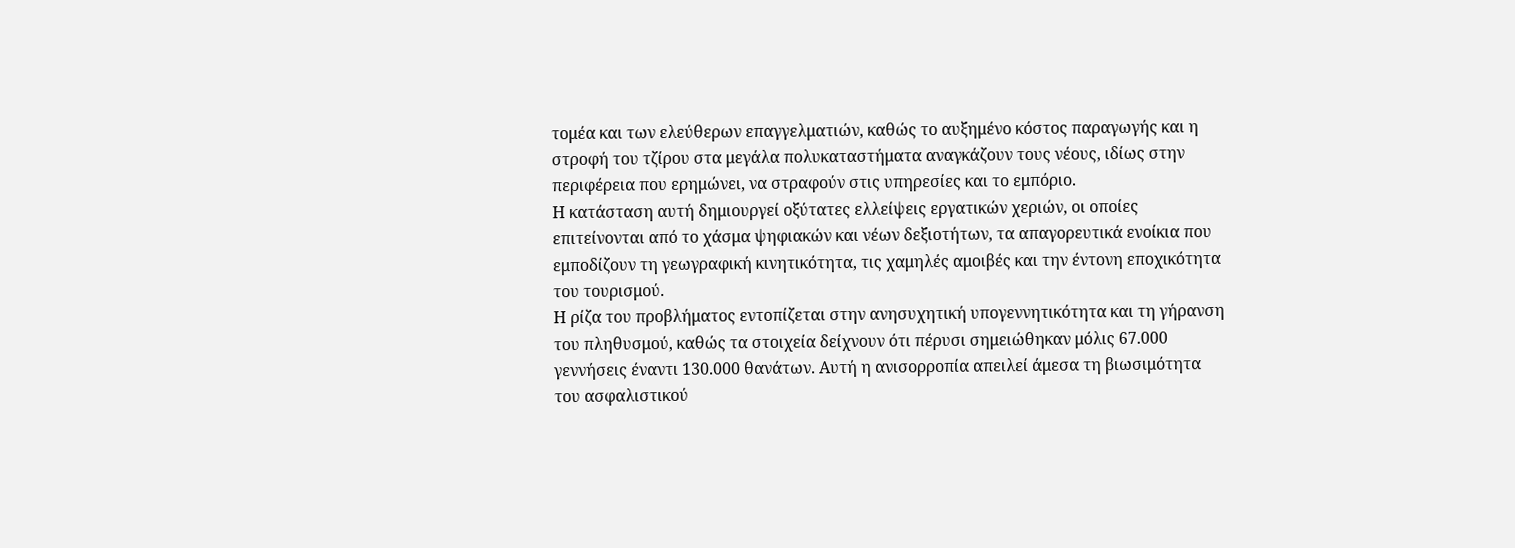τομέα και των ελεύθερων επαγγελματιών, καθώς το αυξημένο κόστος παραγωγής και η στροφή του τζίρου στα μεγάλα πολυκαταστήματα αναγκάζουν τους νέους, ιδίως στην περιφέρεια που ερημώνει, να στραφούν στις υπηρεσίες και το εμπόριο.
Η κατάσταση αυτή δημιουργεί οξύτατες ελλείψεις εργατικών χεριών, οι οποίες επιτείνονται από το χάσμα ψηφιακών και νέων δεξιοτήτων, τα απαγορευτικά ενοίκια που εμποδίζουν τη γεωγραφική κινητικότητα, τις χαμηλές αμοιβές και την έντονη εποχικότητα του τουρισμού.
Η ρίζα του προβλήματος εντοπίζεται στην ανησυχητική υπογεννητικότητα και τη γήρανση του πληθυσμού, καθώς τα στοιχεία δείχνουν ότι πέρυσι σημειώθηκαν μόλις 67.000 γεννήσεις έναντι 130.000 θανάτων. Αυτή η ανισορροπία απειλεί άμεσα τη βιωσιμότητα του ασφαλιστικού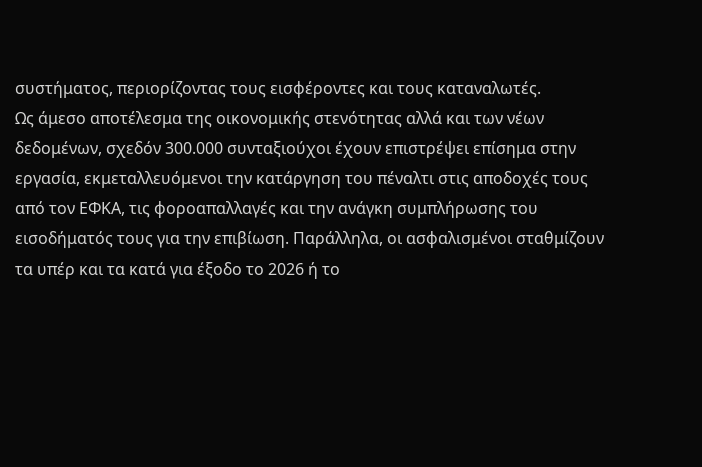συστήματος, περιορίζοντας τους εισφέροντες και τους καταναλωτές.
Ως άμεσο αποτέλεσμα της οικονομικής στενότητας αλλά και των νέων δεδομένων, σχεδόν 300.000 συνταξιούχοι έχουν επιστρέψει επίσημα στην εργασία, εκμεταλλευόμενοι την κατάργηση του πέναλτι στις αποδοχές τους από τον ΕΦΚΑ, τις φοροαπαλλαγές και την ανάγκη συμπλήρωσης του εισοδήματός τους για την επιβίωση. Παράλληλα, οι ασφαλισμένοι σταθμίζουν τα υπέρ και τα κατά για έξοδο το 2026 ή το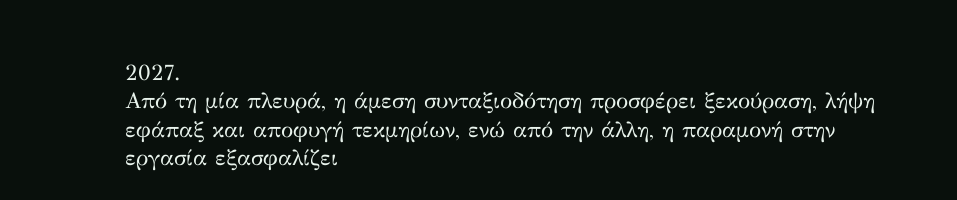2027.
Από τη μία πλευρά, η άμεση συνταξιοδότηση προσφέρει ξεκούραση, λήψη εφάπαξ και αποφυγή τεκμηρίων, ενώ από την άλλη, η παραμονή στην εργασία εξασφαλίζει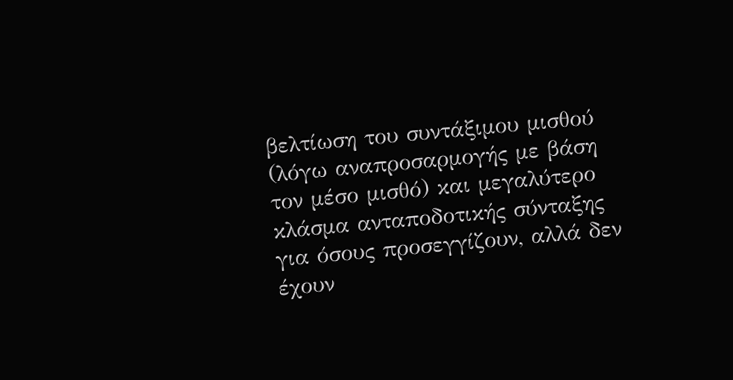βελτίωση του συντάξιμου μισθού (λόγω αναπροσαρμογής με βάση τον μέσο μισθό) και μεγαλύτερο κλάσμα ανταποδοτικής σύνταξης για όσους προσεγγίζουν, αλλά δεν έχουν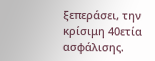ξεπεράσει, την κρίσιμη 40ετία ασφάλισης.